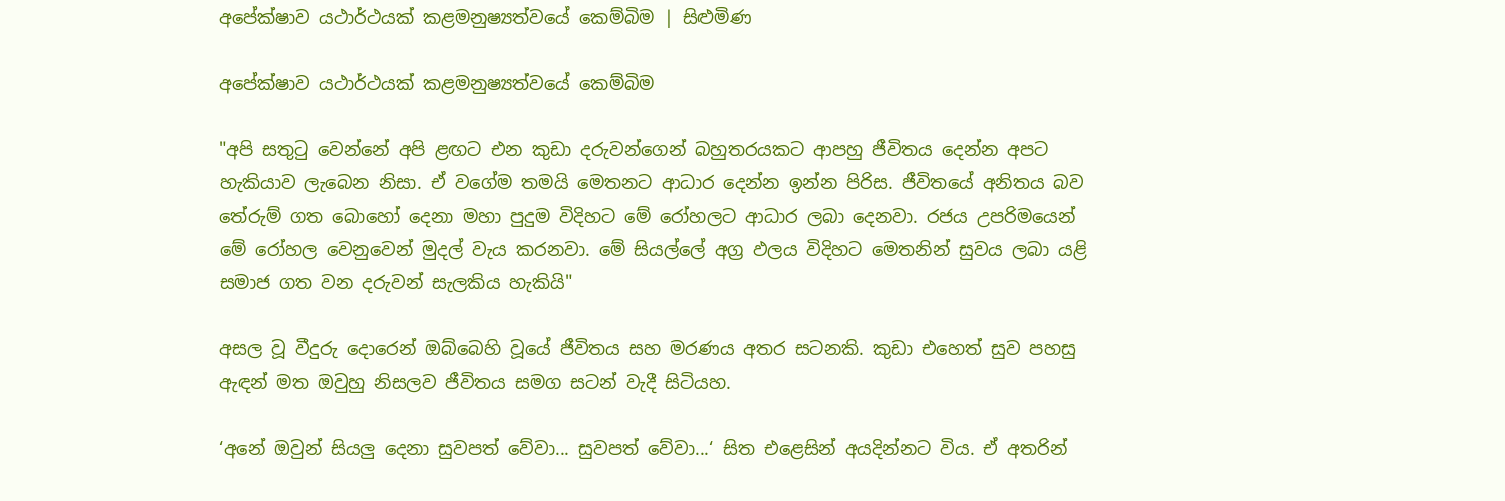අපේක්ෂාව යථාර්ථයක් කළමනුෂ්‍යත්වයේ කෙම්බිම | සිළුමිණ

අපේක්ෂාව යථාර්ථයක් කළමනුෂ්‍යත්වයේ කෙම්බිම

"අපි සතුටු වෙන්නේ අපි ළඟට එන කුඩා දරුවන්ගෙන් බහුතරයකට ආපහු ජීවිතය දෙන්න අපට හැකියාව ලැබෙන නිසා. ඒ වගේම තමයි මෙතනට ආධාර දෙන්න ඉන්න පිරිස. ජීවිතයේ අනිතය බව තේරුම් ගත බොහෝ දෙනා මහා පුදුම විදිහට මේ රෝහලට ආධාර ලබා දෙනවා. රජය උපරිමයෙන් මේ රෝහල වෙනුවෙන් මුදල් වැය කරනවා. මේ සියල්ලේ අග්‍ර ඵලය විදිහට මෙතනින් සුවය ලබා යළි සමාජ ගත වන දරුවන් සැලකිය හැකියි"

අසල වූ වීදුරු දොරෙන් ඔබ්බෙහි වූයේ ජීවිතය සහ මරණය අතර සටනකි. කුඩා එහෙත් සුව පහසු ඇඳන් මත ඔවුහු නිසලව ජීවිතය සමග සටන් වැදී සිටියහ.

‘අනේ ඔවුන් සියලු දෙනා සුවපත් වේවා... සුවපත් වේවා...‘ සිත එළෙසින් අයදින්නට විය. ඒ අතරින්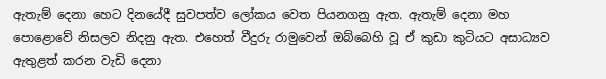ඇතැම් දෙනා හෙට දිනයේදී සුවපත්ව ලෝකය වෙත පියනගනු ඇත. ඇතැම් දෙනා මහ පොළොවේ නිසලව නිදනු ඇත. එහෙත් වීදුරු රාමුවෙන් ඔබ්බෙහි වූ ඒ කුඩා කුටියට අසාධ්‍යව ඇතුළත් කරන වැඩි දෙනා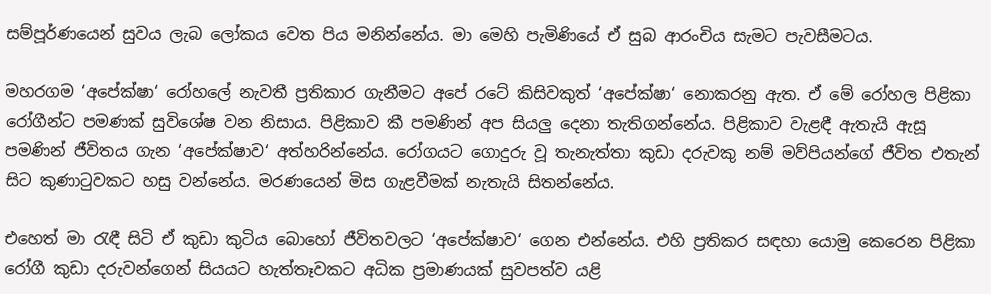සම්පූර්ණයෙන් සුවය ලැබ ලෝකය වෙත පිය මනින්නේය. මා මෙහි පැමිණියේ ඒ සුබ ආරංචිය සැමට පැවසීමටය.

මහරගම ‘අපේක්ෂා‘ රෝහලේ නැවතී ප්‍රතිකාර ගැනීමට අපේ රටේ කිසිවකුත් ‘අපේක්ෂා‘ නොකරනු ඇත. ඒ මේ රෝහල පිළිකා රෝගීන්ට පමණක් සුවිශේෂ වන නිසාය. පිළිකාව කී පමණින් අප සියලු දෙනා තැතිගන්නේය. පිළිකාව වැළඳී ඇතැයි ඇසූ පමණින් ජීවිතය ගැන ‘අපේක්ෂාව‘ අත්හරින්නේය. රෝගයට ගොදුරු වූ තැනැත්තා කුඩා දරුවකු නම් මව්පියන්ගේ ජීවිත එතැන් සිට කුණාටුවකට හසු වන්නේය. මරණයෙන් මිස ගැළවීමක් නැතැයි සිතන්නේය.

එහෙත් මා රැඳී සිටි ඒ කුඩා කුටිය බොහෝ ජීවිතවලට ‘අපේක්ෂාව‘ ගෙන එන්නේය. එහි ප්‍රතිකර සඳහා යොමු කෙරෙන පිළිකා රෝගී කුඩා දරුවන්ගෙන් සියයට හැත්තෑවකට අධික ප්‍රමාණයක් සුවපත්ව යළි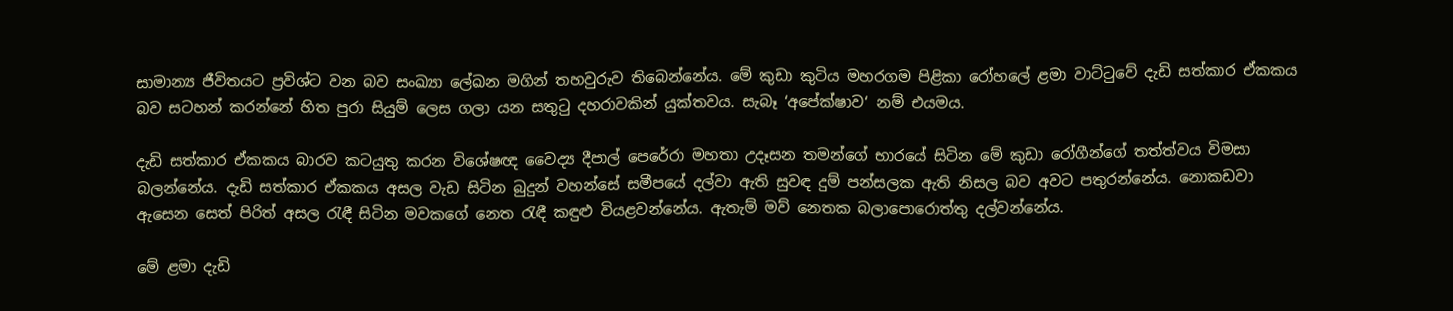සාමාන්‍ය ජීවිතයට ප්‍රවිශ්ට වන බව සංඛ්‍යා ලේඛන මගින් තහවුරුව තිබෙන්නේය. මේ කුඩා කුටිය මහරගම පිළිකා රෝහලේ ළමා වාට්ටුවේ දැඩි සත්කාර ඒකකය බව සටහන් කරන්නේ හිත පුරා සියුම් ලෙස ගලා යන සතුටු දහරාවකින් යුක්තවය. සැබෑ ‘අපේක්ෂාව‘ නම් එයමය.

දැඩි සත්කාර ඒකකය බාරව කටයුතු කරන විශේෂඥ වෛද්‍ය දීපාල් පෙරේරා මහතා උදෑසන තමන්ගේ භාරයේ සිටින මේ කුඩා රෝගීන්ගේ තත්ත්වය විමසා බලන්නේය. දැඩි සත්කාර ඒකකය අසල වැඩ සිටින බුදුන් වහන්සේ සමීපයේ දල්වා ඇති සුවඳ දුම් පන්සලක ඇති නිසල බව අවට පතුරන්නේය. නොකඩවා ඇසෙන සෙත් පිරිත් අසල රැඳී සිටින මවකගේ නෙත රැඳී කඳුළු වියළවන්නේය. ඇතැම් මව් නෙතක බලාපොරොත්තු දල්වන්නේය.

මේ ළමා දැඩි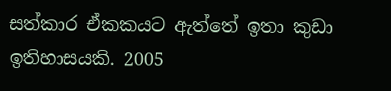සත්කාර ඒකකයට ඇත්තේ ඉතා කුඩා ඉතිහාසයකි. 2005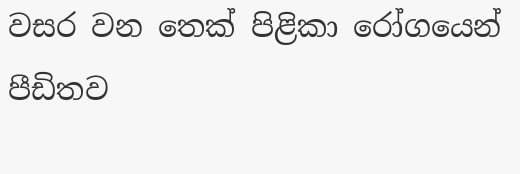වසර වන තෙක් පිළිකා රෝගයෙන් පීඩිතව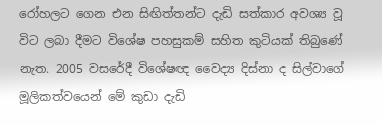රෝහලට ගෙන එන සිඟිත්තන්ට දැඩි සත්කාර අවශ්‍ය වූ විට ලබා දීමට විශේෂ පහසුකම් සහිත කුටියක් තිබුණේ නැත. 2005 වසරේදී විශේෂඥ වෛද්‍ය දිස්නා ද සිල්වාගේ මූලිකත්වයෙන් මේ කුඩා දැඩි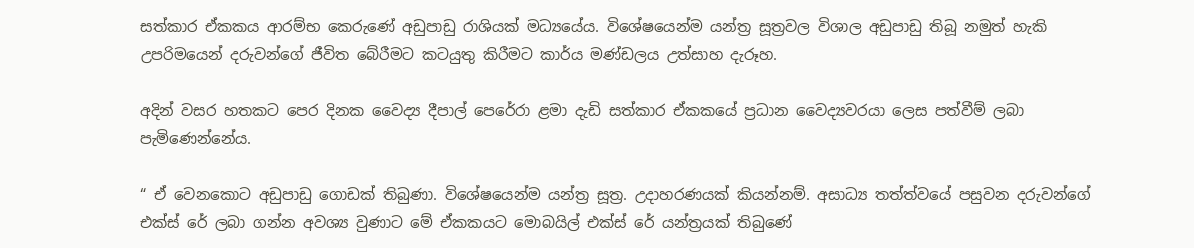සත්කාර ඒකකය ආරම්භ කෙරුණේ අඩුපාඩු රාශියක් මධ්‍යයේය. විශේෂයෙන්ම යන්ත්‍ර සූත්‍රවල විශාල අඩුපාඩු තිබූ නමුත් හැකි උපරිමයෙන් දරුවන්ගේ ජීවිත බේරීමට කටයුතු කිරීමට කාර්ය මණ්ඩලය උත්සාහ දැරූහ.

අදින් වසර හතකට පෙර දිනක වෛද්‍ය දීපාල් පෙරේරා ළමා දැඩි සත්කාර ඒකකයේ ප්‍රධාන වෛද්‍යවරයා ලෙස පත්වීම් ලබා පැමිණෙන්නේය.

“ ඒ වෙනකොට අඩුපාඩු ගොඩක් තිබුණා. විශේෂයෙන්ම යන්ත්‍ර සූත්‍ර. උදාහරණයක් කියන්නම්. අසාධ්‍ය තත්ත්වයේ පසුවන දරුවන්ගේ එක්ස් රේ ලබා ගන්න අවශ්‍ය වුණාට මේ ඒකකයට මොබයිල් එක්ස් රේ යන්ත්‍රයක් තිබුණේ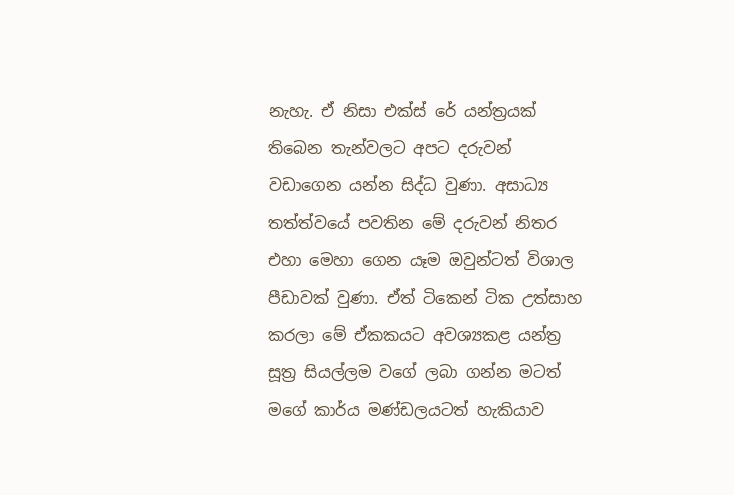නැහැ. ඒ නිසා එක්ස් රේ යන්ත්‍රයක් තිබෙන තැන්වලට අපට දරුවන් වඩාගෙන යන්න සිද්ධ වුණා. අසාධ්‍ය තත්ත්වයේ පවතින මේ දරුවන් නිතර එහා මෙහා ගෙන යෑම ඔවුන්ටත් විශාල පීඩාවක් වුණා. ඒත් ටිකෙන් ටික උත්සාහ කරලා මේ ඒකකයට අවශ්‍යකළ යන්ත්‍ර සූත්‍ර සියල්ලම වගේ ලබා ගන්න මටත් මගේ කාර්ය මණ්ඩලයටත් හැකියාව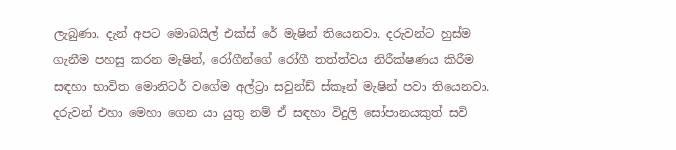ලැබුණා. දැන් අපට මොබයිල් එක්ස් රේ මැෂින් තියෙනවා. දරුවන්ට හුස්ම ගැනීම පහසු කරන මැෂින්, රෝගීන්ගේ රෝගී තත්ත්වය නිරීක්ෂණය කිරීම සඳහා භාවිත මොනිටර් වගේම අල්ට්‍රා සවුන්ඩ් ස්කෑන් මැෂින් පවා තියෙනවා. දරුවන් එහා මෙහා ගෙන යා යුතු නම් ඒ සඳහා විදුලි සෝපානයකුත් සවි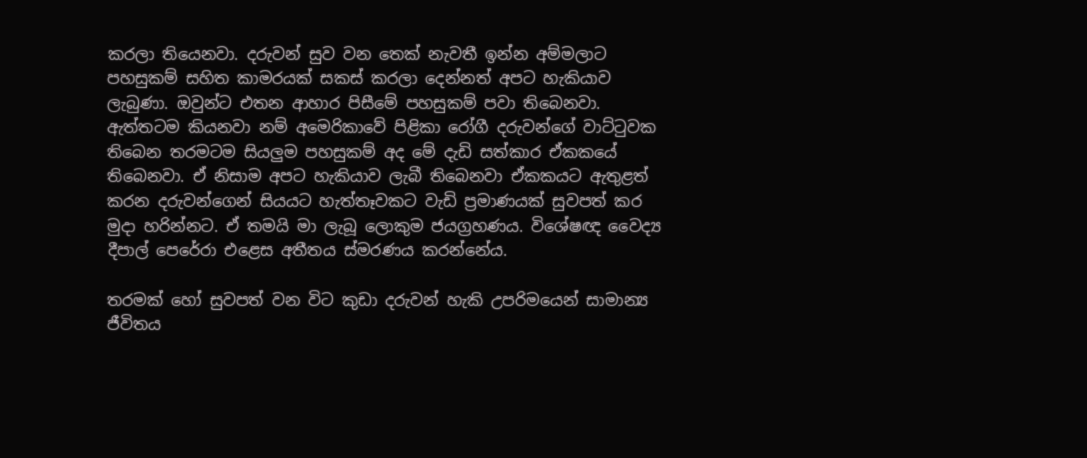කරලා තියෙනවා. දරුවන් සුව වන තෙක් නැවතී ඉන්න අම්මලාට පහසුකම් සහිත කාමරයක් සකස් කරලා දෙන්නත් අපට හැකියාව ලැබුණා. ඔවුන්ට එතන ආහාර පිසීමේ පහසුකම් පවා තිබෙනවා. ඇත්තටම කියනවා නම් අමෙරිකාවේ පිළිකා රෝගී දරුවන්ගේ වාට්ටුවක තිබෙන තරමටම සියලුම පහසුකම් අද මේ දැඩි සත්කාර ඒකකයේ තිබෙනවා. ඒ නිසාම අපට හැකියාව ලැබී තිබෙනවා ඒකකයට ඇතුළත් කරන දරුවන්ගෙන් සියයට හැත්තෑවකට වැඩි ප්‍රමාණයක් සුවපත් කර මුදා හරින්නට. ඒ තමයි මා ලැබූ ලොකුම ජයග්‍රහණය. විශේෂඥ වෛද්‍ය දීපාල් පෙරේරා එළෙස අතීතය ස්මරණය කරන්නේය.

තරමක් හෝ සුවපත් වන විට කුඩා දරුවන් හැකි උපරිමයෙන් සාමාන්‍ය ජීවිතය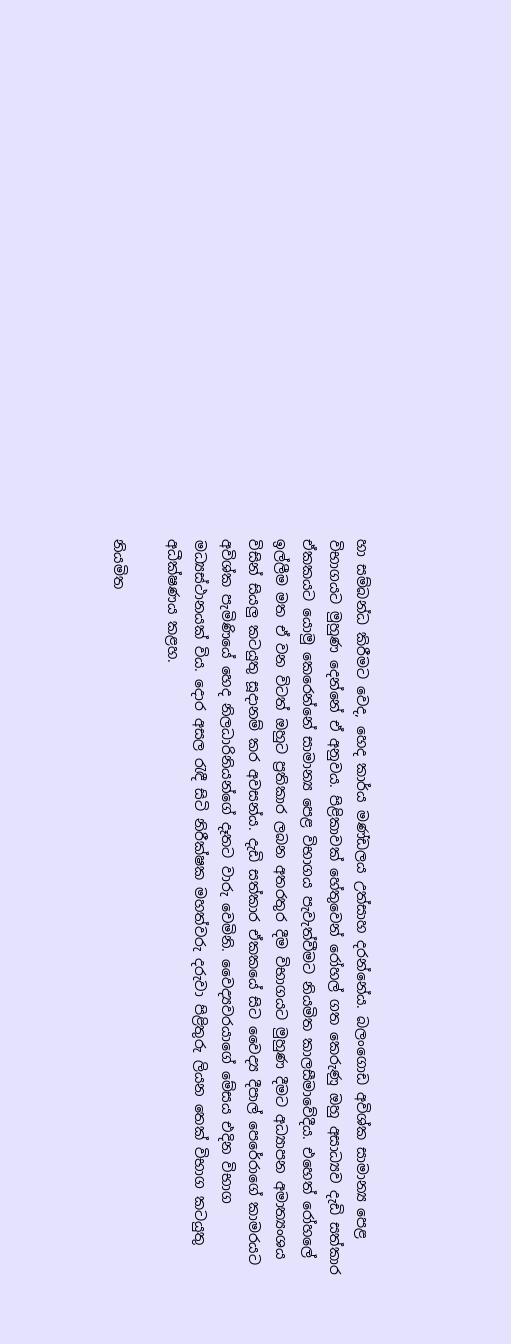හා සම්බන්ධ කිරීමට වෙද, හෙද කාර්ය මණ්ඩලය උත්සාහ දරන්නේය. බලංගොඩ අවිශ්ක සාමාන්‍ය පෙළ විභාගයට මුහුණ දෙන්නේ ඒ අනුවය. පිළිකාවක් හේතුවෙන් රෝහල් ගත කෙරුණු ඔහු අසාධ්‍යව දැඩි සත්කාර ඒකකයට යොමු කෙරෙන්නේ සාමාන්‍ය පෙළ විභාගය පැවැත්වීමට නියමිත කාලසීමාවේදීය. එහෙත් රෝහලේ ඉල්ලීම මත ඒ වන විටත් ඔහුට ප්‍රතිකාර ලබන අතරතුර දීම විභාගයට මුහුණ දීමට අධ්‍යාපන අමාත්‍යංශය විසින් සියලු කටයුතු සූදානම් කර අවසන්ය. දැඩි සත්කාර ඒකකයේ සිට වෛද්‍ය දීපාල් පෙරේරාගේ කාමරයට අවිශ්ක පැමිණියේ හෙද නිලධාරිනියන්ගේ දෑතට වාරු වෙමිනි. වෛද්‍යවරයාගේ මේසය එදින විභාග මධ්‍යස්ථානයක් විය. දොර අසල රැඳී සිටි නිරීක්ෂක මහත්වරු දරුවා පිළිතුරු ලියන තෙක් විභාග කටයුතු අධීක්ෂණය කළහ.

නියමිත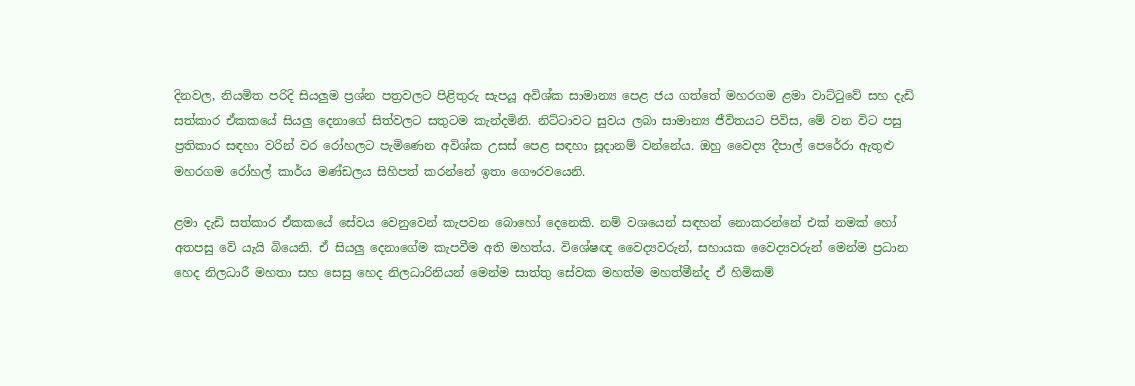දිනවල, නියමිත පරිදි සියලුම ප්‍රශ්න පත්‍රවලට පිළිතුරු සැපයූ අවිශ්ක සාමාන්‍ය පෙළ ජය ගත්තේ මහරගම ළමා වාට්ටුවේ සහ දැඩි සත්කාර ඒකකයේ සියලු දෙනාගේ සිත්වලට සතුටම කැන්දමිනි. නිට්ටාවට සුවය ලබා සාමාන්‍ය ජීවිතයට පිවිස, මේ වන විට පසු ප්‍රතිකාර සඳහා වරින් වර රෝහලට පැමිණෙන අවිශ්ක උසස් පෙළ සඳහා සූදානම් වන්නේය. ඔහු වෛද්‍ය දීපාල් පෙරේරා ඇතුළු මහරගම රෝහල් කාර්ය මණ්ඩලය සිහිපත් කරන්නේ ඉතා ගෞරවයෙනි.

ළමා දැඩි සත්කාර ඒකකයේ සේවය වෙනුවෙන් කැපවන බොහෝ දෙනෙකි. නම් වශයෙන් සඳහන් නොකරන්නේ එක් නමක් හෝ අතපසු වේ යැයි බියෙනි. ඒ සියලු දෙනාගේම කැපවීම අති මහත්ය. විශේෂඥ වෛද්‍යවරුන්, සහායක වෛද්‍යවරුන් මෙන්ම ප්‍රධාන හෙද නිලධාරී මහතා සහ සෙසු හෙද නිලධාරිනියන් මෙන්ම සාත්තු සේවක මහත්ම මහත්මීන්ද ඒ හිමිකම්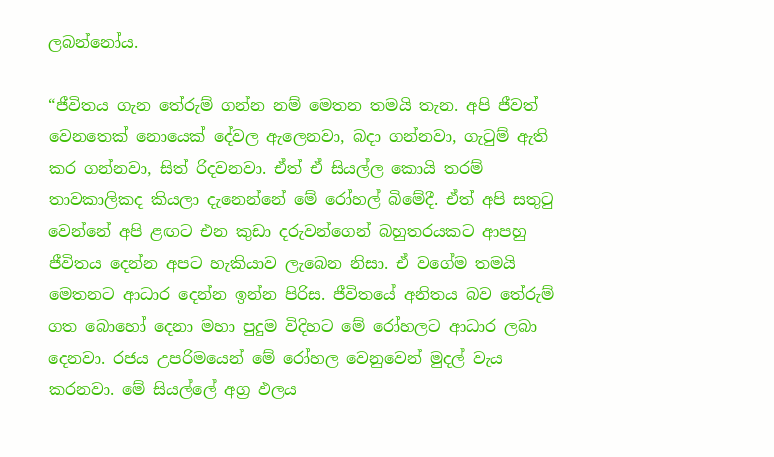ලබන්නෝය.

“ජීවිතය ගැන තේරුම් ගන්න නම් මෙතන තමයි තැන. අපි ජීවත් වෙනතෙක් නොයෙක් දේවල ඇලෙනවා, බදා ගන්නවා, ගැටුම් ඇති කර ගන්නවා, සිත් රිදවනවා. ඒත් ඒ සියල්ල කොයි තරම් තාවකාලිකද කියලා දැනෙන්නේ මේ රෝහල් බිමේදී. ඒත් අපි සතුටු වෙන්නේ අපි ළඟට එන කුඩා දරුවන්ගෙන් බහුතරයකට ආපහු ජීවිතය දෙන්න අපට හැකියාව ලැබෙන නිසා. ඒ වගේම තමයි මෙතනට ආධාර දෙන්න ඉන්න පිරිස. ජීවිතයේ අනිතය බව තේරුම් ගත බොහෝ දෙනා මහා පුදුම විදිහට මේ රෝහලට ආධාර ලබා දෙනවා. රජය උපරිමයෙන් මේ රෝහල වෙනුවෙන් මුදල් වැය කරනවා. මේ සියල්ලේ අග්‍ර ඵලය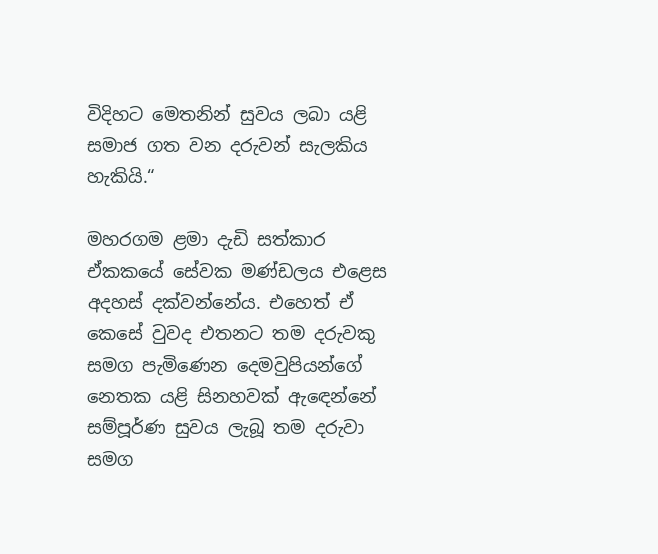විදිහට මෙතනින් සුවය ලබා යළි සමාජ ගත වන දරුවන් සැලකිය හැකියි.“

මහරගම ළමා දැඩි සත්කාර ඒකකයේ සේවක මණ්ඩලය එළෙස අදහස් දක්වන්නේය. එහෙත් ඒ කෙසේ වුවද එතනට තම දරුවකු සමග පැමිණෙන දෙමවුපියන්ගේ නෙතක යළි සිනහවක් ඇඳෙන්නේ සම්පූර්ණ සුවය ලැබූ තම දරුවා සමග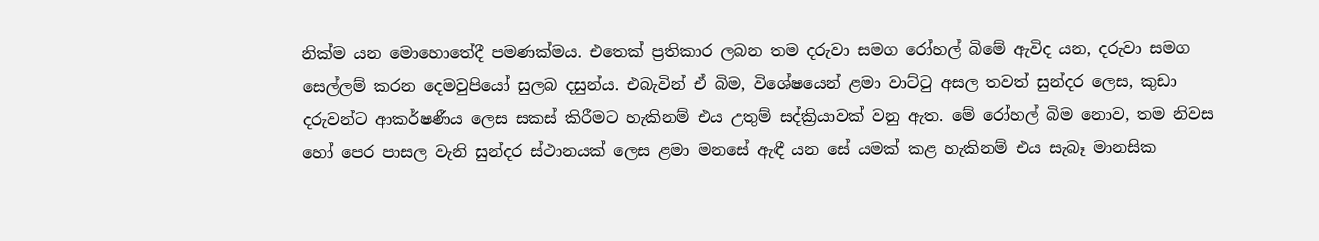නික්ම යන මොහොතේදී පමණක්මය. එතෙක් ප්‍රතිකාර ලබන තම දරුවා සමග රෝහල් බිමේ ඇවිද යන, දරුවා සමග සෙල්ලම් කරන දෙමවුපියෝ සුලබ දසුන්ය. එබැවින් ඒ බිම, විශේෂයෙන් ළමා වාට්ටු අසල තවත් සුන්දර ලෙස, කුඩා දරුවන්ට ආකර්ෂණීය ලෙස සකස් කිරීමට හැකිනම් එය උතුම් සද්ක්‍රියාවක් වනු ඇත. මේ රෝහල් බිම නොව, තම නිවස හෝ පෙර පාසල වැනි සුන්දර ස්ථානයක් ලෙස ළමා මනසේ ඇඳී යන සේ යමක් කළ හැකිනම් එය සැබෑ මානසික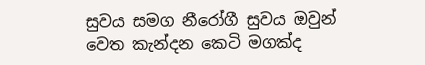සුවය සමග නීරෝගී සුවය ඔවුන් වෙත කැන්දන කෙටි මගක්ද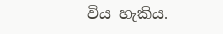විය හැකිය.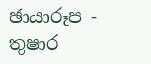ඡායාරූප - තුෂාර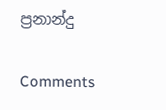ප්‍රනාන්දු

Comments